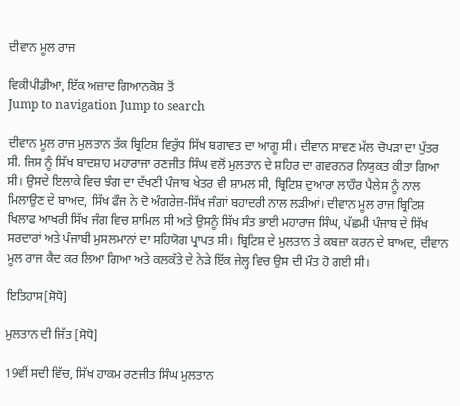ਦੀਵਾਨ ਮੂਲ ਰਾਜ

ਵਿਕੀਪੀਡੀਆ, ਇੱਕ ਅਜ਼ਾਦ ਗਿਆਨਕੋਸ਼ ਤੋਂ
Jump to navigation Jump to search

ਦੀਵਾਨ ਮੂਲ ਰਾਜ ਮੁਲਤਾਨ ਤੱਕ ਬ੍ਰਿਟਿਸ਼ ਵਿਰੁੱਧ ਸਿੱਖ ਬਗਾਵਤ ਦਾ ਆਗੂ ਸੀ। ਦੀਵਾਨ ਸਾਵਣ ਮੱਲ ਚੋਪੜਾ ਦਾ ਪੁੱਤਰ ਸੀ. ਜਿਸ ਨੂੰ ਸਿੱਖ ਬਾਦਸ਼ਾਹ ਮਹਾਰਾਜਾ ਰਣਜੀਤ ਸਿੰਘ ਵਲੋਂ ਮੁਲਤਾਨ ਦੇ ਸ਼ਹਿਰ ਦਾ ਗਵਰਨਰ ਨਿਯੁਕਤ ਕੀਤਾ ਗਿਆ ਸੀ। ਉਸਦੇ ਇਲਾਕੇ ਵਿਚ ਝੰਗ ਦਾ ਦੱਖਣੀ ਪੰਜਾਬ ਖੇਤਰ ਵੀ ਸ਼ਾਮਲ ਸੀ, ਬ੍ਰਿਟਿਸ਼ ਦੁਆਰਾ ਲਾਹੌਰ ਪੈਲੇਸ ਨੂੰ ਨਾਲ ਮਿਲਾਉਣ ਦੇ ਬਾਅਦ, ਸਿੱਖ ਫੌਜ ਨੇ ਦੋ ਅੰਗਰੇਜ਼-ਸਿੱਖ ਜੰਗਾਂ ਬਹਾਦਰੀ ਨਾਲ ਲੜੀਆਂ। ਦੀਵਾਨ ਮੂਲ ਰਾਜ ਬ੍ਰਿਟਿਸ਼ ਖਿਲਾਫ ਆਖਰੀ ਸਿੱਖ ਜੰਗ ਵਿਚ ਸ਼ਾਮਿਲ ਸੀ ਅਤੇ ਉਸਨੂੰ ਸਿੱਖ ਸੰਤ ਭਾਈ ਮਹਾਰਾਜ ਸਿੰਘ, ਪੱਛਮੀ ਪੰਜਾਬ ਦੇ ਸਿੱਖ ਸਰਦਾਰਾਂ ਅਤੇ ਪੰਜਾਬੀ ਮੁਸਲਮਾਨਾਂ ਦਾ ਸਹਿਯੋਗ ਪ੍ਰਾਪਤ ਸੀ। ਬ੍ਰਿਟਿਸ਼ ਦੇ ਮੁਲਤਾਨ ਤੇ ਕਬਜ਼ਾ ਕਰਨ ਦੇ ਬਾਅਦ, ਦੀਵਾਨ ਮੂਲ ਰਾਜ ਕੈਦ ਕਰ ਲਿਆ ਗਿਆ ਅਤੇ ਕਲਕੱਤੇ ਦੇ ਨੇੜੇ ਇੱਕ ਜੇਲ੍ਹ ਵਿਚ ਉਸ ਦੀ ਮੌਤ ਹੋ ਗਈ ਸੀ।

ਇਤਿਹਾਸ[ਸੋਧੋ]

ਮੁਲਤਾਨ ਦੀ ਜਿੱਤ [ਸੋਧੋ]

19ਵੀਂ ਸਦੀ ਵਿੱਚ, ਸਿੱਖ ਹਾਕਮ ਰਣਜੀਤ ਸਿੰਘ ਮੁਲਤਾਨ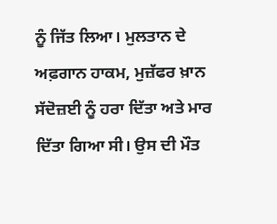ਨੂੰ ਜਿੱਤ ਲਿਆ। ਮੁਲਤਾਨ ਦੇ ਅਫ਼ਗਾਨ ਹਾਕਮ, ਮੁਜ਼ੱਫਰ ਖ਼ਾਨ ਸੱਦੋਜ਼ਈ ਨੂੰ ਹਰਾ ਦਿੱਤਾ ਅਤੇ ਮਾਰ ਦਿੱਤਾ ਗਿਆ ਸੀ। ਉਸ ਦੀ ਮੌਤ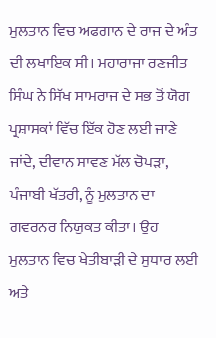ਮੁਲਤਾਨ ਵਿਚ ਅਫਗਾਨ ਦੇ ਰਾਜ ਦੇ ਅੰਤ ਦੀ ਲਖਾਇਕ ਸੀ। ਮਹਾਰਾਜਾ ਰਣਜੀਤ ਸਿੰਘ ਨੇ ਸਿੱਖ ਸਾਮਰਾਜ ਦੇ ਸਭ ਤੋਂ ਯੋਗ ਪ੍ਰਸ਼ਾਸਕਾਂ ਵਿੱਚ ਇੱਕ ਹੋਣ ਲਈ ਜਾਣੇ ਜਾਂਦੇ, ਦੀਵਾਨ ਸਾਵਣ ਮੱਲ ਚੋਪੜਾ, ਪੰਜਾਬੀ ਖੱਤਰੀ, ਨੂੰ ਮੁਲਤਾਨ ਦਾ ਗਵਰਨਰ ਨਿਯੁਕਤ ਕੀਤਾ। ਉਹ ਮੁਲਤਾਨ ਵਿਚ ਖੇਤੀਬਾੜੀ ਦੇ ਸੁਧਾਰ ਲਈ  ਅਤੇ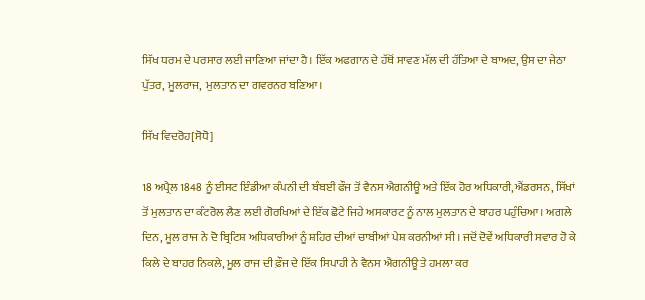ਸਿੱਖ ਧਰਮ ਦੇ ਪਰਸਾਰ ਲਈ ਜਾਣਿਆ ਜਾਂਦਾ ਹੈ। ਇੱਕ ਅਫਗਾਨ ਦੇ ਹੱਥੋਂ ਸਾਵਣ ਮੱਲ ਦੀ ਹੱਤਿਆ ਦੇ ਬਾਅਦ, ਉਸ ਦਾ ਜੇਠਾ ਪੁੱਤਰ, ਮੂਲਰਾਜ,  ਮੁਲਤਾਨ ਦਾ ਗਵਰਨਰ ਬਣਿਆ।

ਸਿੱਖ ਵਿਦਰੋਹ[ਸੋਧੋ]

18 ਅਪ੍ਰੈਲ 1848 ਨੂੰ ਈਸਟ ਇੰਡੀਆ ਕੰਪਨੀ ਦੀ ਬੰਬਈ ਫੌਜ ਤੋਂ ਵੈਨਸ ਐਗਨੀਊ ਅਤੇ ਇੱਕ ਹੋਰ ਅਧਿਕਾਰੀ,ਐਂਡਰਸਨ, ਸਿੱਖਾਂ ਤੋਂ ਮੁਲਤਾਨ ਦਾ ਕੰਟਰੋਲ ਲੈਣ ਲਈ ਗੋਰਖਿਆਂ ਦੇ ਇੱਕ ਛੋਟੇ ਜਿਹੇ ਅਸਕਾਰਟ ਨੂੰ ਨਾਲ ਮੁਲਤਾਨ ਦੇ ਬਾਹਰ ਪਹੁੰਚਿਆ। ਅਗਲੇ ਦਿਨ, ਮੂਲ ਰਾਜ ਨੇ ਦੋ ਬ੍ਰਿਟਿਸ਼ ਅਧਿਕਾਰੀਆਂ ਨੂੰ ਸ਼ਹਿਰ ਦੀਆਂ ਚਾਬੀਆਂ ਪੇਸ਼ ਕਰਨੀਆਂ ਸੀ। ਜਦੋਂ ਦੋਵੇਂ ਅਧਿਕਾਰੀ ਸਵਾਰ ਹੋ ਕੇ ਕਿਲੇ ਦੇ ਬਾਹਰ ਨਿਕਲੇ, ਮੂਲ ਰਾਜ ਦੀ ਫ਼ੌਜ ਦੇ ਇੱਕ ਸਿਪਾਹੀ ਨੇ ਵੈਨਸ ਐਗਨੀਊ ਤੇ ਹਮਲਾ ਕਰ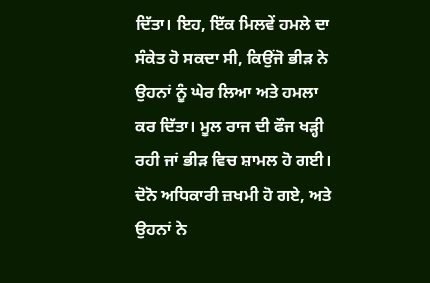ਦਿੱਤਾ। ਇਹ, ਇੱਕ ਮਿਲਵੇਂ ਹਮਲੇ ਦਾ ਸੰਕੇਤ ਹੋ ਸਕਦਾ ਸੀ, ਕਿਉਂਜੋ ਭੀੜ ਨੇ ਉਹਨਾਂ ਨੂੰ ਘੇਰ ਲਿਆ ਅਤੇ ਹਮਲਾ ਕਰ ਦਿੱਤਾ। ਮੂਲ ਰਾਜ ਦੀ ਫੌਜ ਖੜ੍ਹੀ ਰਹੀ ਜਾਂ ਭੀੜ ਵਿਚ ਸ਼ਾਮਲ ਹੋ ਗਈ। ਦੋਨੋ ਅਧਿਕਾਰੀ ਜ਼ਖਮੀ ਹੋ ਗਏ, ਅਤੇ  ਉਹਨਾਂ ਨੇ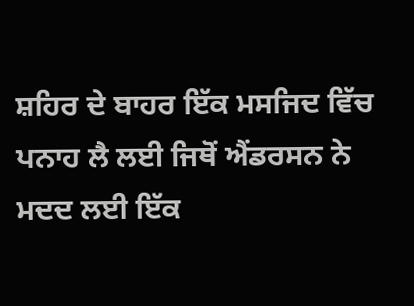ਸ਼ਹਿਰ ਦੇ ਬਾਹਰ ਇੱਕ ਮਸਜਿਦ ਵਿੱਚ ਪਨਾਹ ਲੈ ਲਈ ਜਿਥੋਂ ਐਂਡਰਸਨ ਨੇ ਮਦਦ ਲਈ ਇੱਕ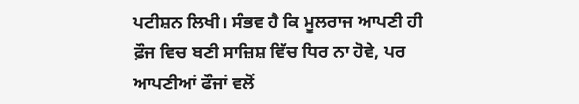ਪਟੀਸ਼ਨ ਲਿਖੀ। ਸੰਭਵ ਹੈ ਕਿ ਮੂਲਰਾਜ ਆਪਣੀ ਹੀ ਫ਼ੌਜ ਵਿਚ ਬਣੀ ਸਾਜ਼ਿਸ਼ ਵਿੱਚ ਧਿਰ ਨਾ ਹੋਵੇ, ਪਰ ਆਪਣੀਆਂ ਫੌਜਾਂ ਵਲੋਂ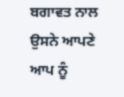ਬਗਾਵਤ ਨਾਲ ਉਸਨੇ ਆਪਣੇ ਆਪ ਨੂੰ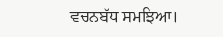ਵਚਨਬੱਧ ਸਮਝਿਆ।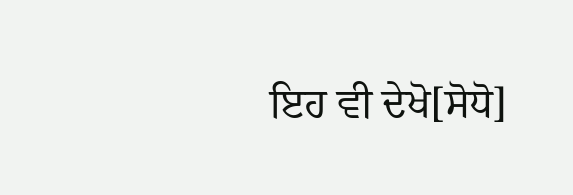ਇਹ ਵੀ ਦੇਖੋ[ਸੋਧੋ]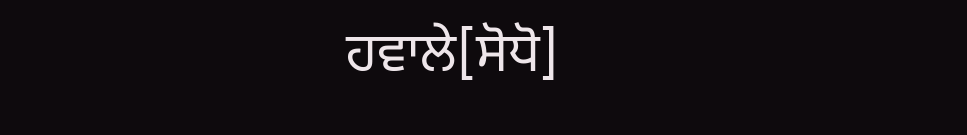ਹਵਾਲੇ[ਸੋਧੋ]